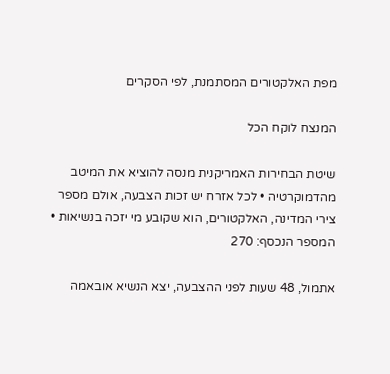מפת האלקטורים המסתמנת, לפי הסקרים

המנצח לוקח הכל

שיטת הבחירות האמריקנית מנסה להוציא את המיטב מהדמוקרטיה • לכל אזרח יש זכות הצבעה, אולם מספר צירי המדינה, האלקטורים, הוא שקובע מי יזכה בנשיאות • המספר הנכסף: 270

אתמול, 48 שעות לפני ההצבעה, יצא הנשיא אובאמה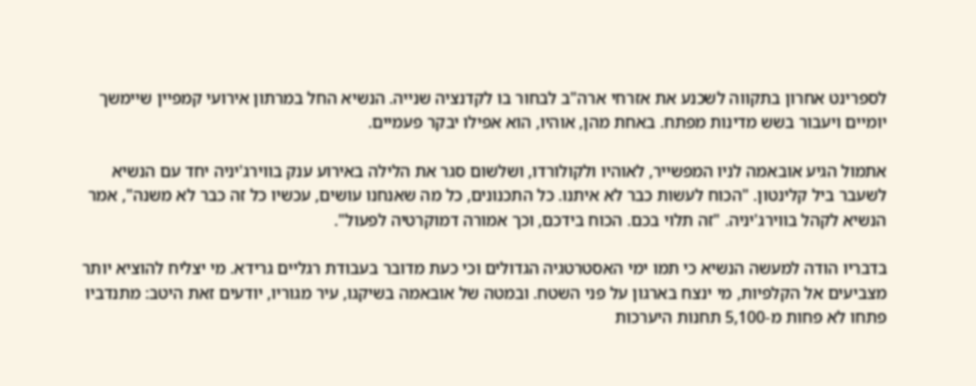לספרינט אחרון בתקווה לשכנע את אזרחי ארה"ב לבחור בו לקדנציה שנייה. הנשיא החל במרתון אירועי קמפיין שיימשך יומיים ויעבור בשש מדינות מפתח. באחת מהן, אוהיו, הוא אפילו יבקר פעמיים.

אתמול הגיע אובאמה לניו המפשייר, לאוהיו ולקולורדו, ושלשום סגר את הלילה באירוע ענק בווירג'יניה יחד עם הנשיא לשעבר ביל קלינטון. "הכוח לעשות כבר לא איתנו. כל התכנונים, כל מה שאנחנו עושים, עכשיו כל זה כבר לא משנה", אמר הנשיא לקהל בווירג'יניה. "זה תלוי בכם. הכוח בידכם, וכך אמורה דמוקרטיה לפעול".

בדבריו הודה למעשה הנשיא כי תמו ימי האסטרטגיה הגדולים וכי כעת מדובר בעבודת רגליים גרידא. מי יצליח להוציא יותר מצביעים אל הקלפיות, מי ינצח בארגון על פני השטח. ובמטה של אובאמה בשיקגו, עיר מגוריו, יודעים זאת היטב: מתנדביו פתחו לא פחות מ-5,100 תחנות היערכות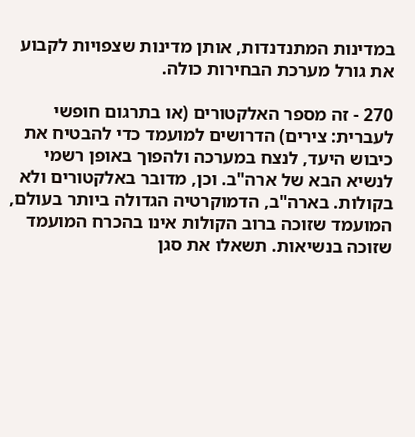במדינות המתנדנדות, אותן מדינות שצפויות לקבוע את גורל מערכת הבחירות כולה.

270 - זה מספר האלקטורים (או בתרגום חופשי לעברית: צירים) הדרושים למועמד כדי להבטיח את כיבוש היעד, לנצח במערכה ולהפוך באופן רשמי לנשיא הבא של ארה"ב. וכן, מדובר באלקטורים ולא בקולות. בארה"ב, הדמוקרטיה הגדולה ביותר בעולם, המועמד שזוכה ברוב הקולות אינו בהכרח המועמד שזוכה בנשיאות. תשאלו את סגן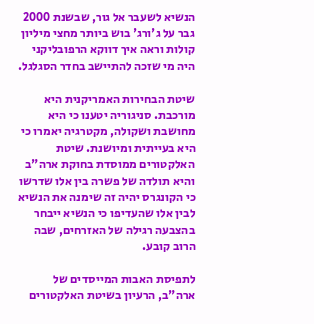הנשיא לשעבר אל גור, שבשנת 2000 גבר על ג'ורג' בוש ביותר מחצי מיליון קולות וראה איך דווקא הרפובליקני היה מי שזכה להתיישב בחדר הסגלגל.

שיטת הבחירות האמריקנית היא מורכבת. סניגוריה יטענו כי היא מחושבת ושקולה, מקטרגיה יאמרו כי היא בעייתית ומיושנת. שיטת האלקטורים ממוסדת בחוקת ארה"ב והיא תולדה של פשרה בין אלו שדרשו כי הקונגרס יהיה זה שימנה את הנשיא לבין אלו שהעדיפו כי הנשיא ייבחר בהצבעה רגילה של האזרחים, שבה הרוב קובע.

לתפיסת האבות המייסדים של ארה"ב, הרעיון בשיטת האלקטורים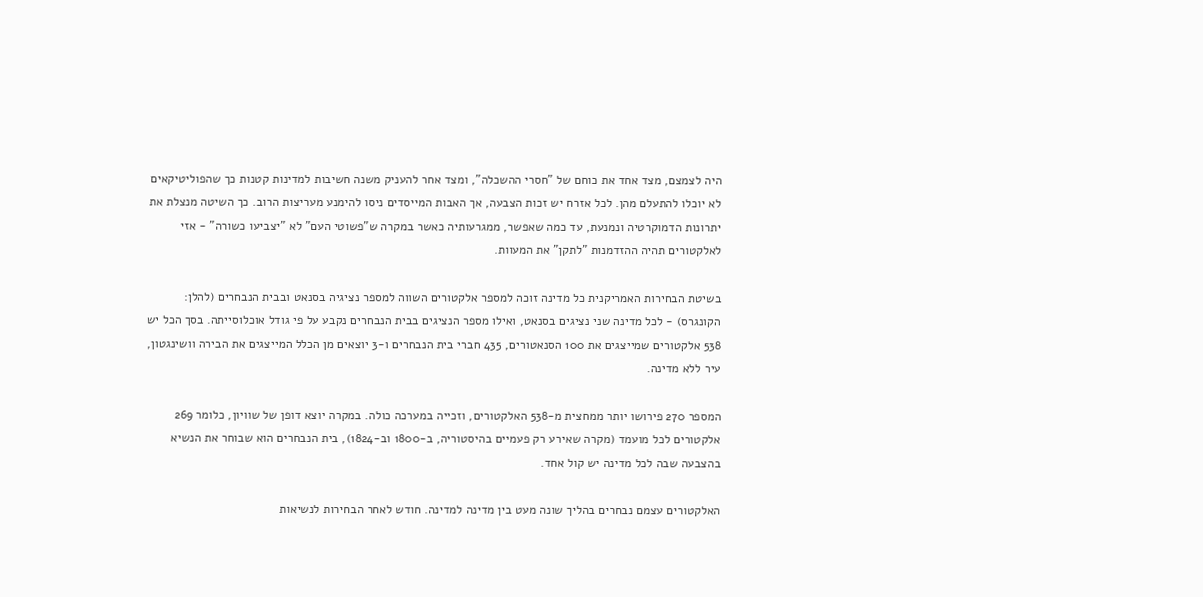היה לצמצם, מצד אחד את כוחם של "חסרי ההשכלה", ומצד אחר להעניק משנה חשיבות למדינות קטנות כך שהפוליטיקאים לא יוכלו להתעלם מהן. לכל אזרח יש זכות הצבעה, אך האבות המייסדים ניסו להימנע מעריצות הרוב. כך השיטה מנצלת את יתרונות הדמוקרטיה ונמנעת, עד כמה שאפשר, ממגרעותיה כאשר במקרה ש"פשוטי העם" לא "יצביעו כשורה" - אזי לאלקטורים תהיה ההזדמנות "לתקן" את המעוות.

בשיטת הבחירות האמריקנית כל מדינה זוכה למספר אלקטורים השווה למספר נציגיה בסנאט ובבית הנבחרים (להלן: הקונגרס) - לכל מדינה שני נציגים בסנאט, ואילו מספר הנציגים בבית הנבחרים נקבע על פי גודל אוכלוסייתה. בסך הכל יש 538 אלקטורים שמייצגים את 100 הסנאטורים, 435 חברי בית הנבחרים ו-3 יוצאים מן הכלל המייצגים את הבירה וושינגטון, עיר ללא מדינה.

המספר 270 פירושו יותר ממחצית מ-538 האלקטורים, וזכייה במערכה כולה. במקרה יוצא דופן של שוויון, כלומר 269 אלקטורים לכל מועמד (מקרה שאירע רק פעמיים בהיסטוריה, ב-1800 וב-1824), בית הנבחרים הוא שבוחר את הנשיא בהצבעה שבה לכל מדינה יש קול אחד.

האלקטורים עצמם נבחרים בהליך שונה מעט בין מדינה למדינה. חודש לאחר הבחירות לנשיאות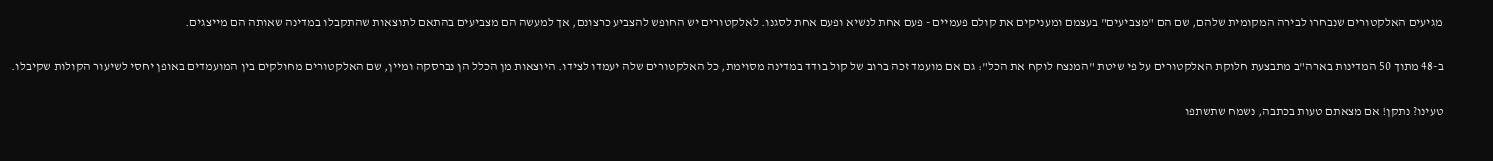מגיעים האלקטורים שנבחרו לבירה המקומית שלהם, שם הם "מצביעים" בעצמם ומעניקים את קולם פעמיים - פעם אחת לנשיא ופעם אחת לסגנו. לאלקטורים יש החופש להצביע כרצונם, אך למעשה הם מצביעים בהתאם לתוצאות שהתקבלו במדינה שאותה הם מייצגים.

ב-48 מתוך 50 המדינות בארה"ב מתבצעת חלוקת האלקטורים על פי שיטת "המנצח לוקח את הכל": גם אם מועמד זכה ברוב של קול בודד במדינה מסוימת, כל האלקטורים שלה יעמדו לצידו. היוצאות מן הכלל הן נברסקה ומיין, שם האלקטורים מחולקים בין המועמדים באופן יחסי לשיעור הקולות שקיבלו.

טעינו? נתקן! אם מצאתם טעות בכתבה, נשמח שתשתפו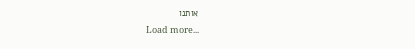אותנו
Load more...